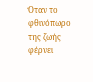Όταν το φθινόπωρο της ζωής φέρνει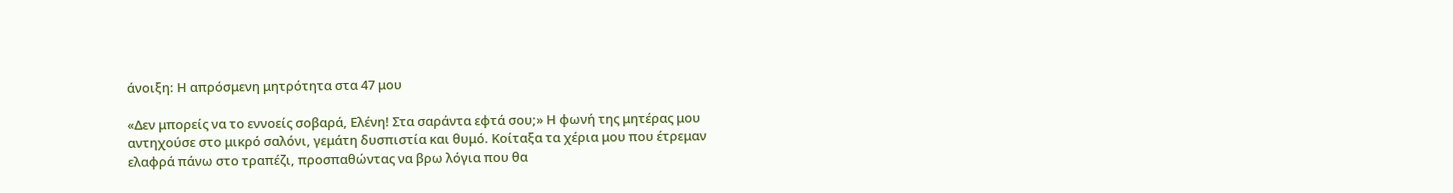άνοιξη: Η απρόσμενη μητρότητα στα 47 μου

«Δεν μπορείς να το εννοείς σοβαρά, Ελένη! Στα σαράντα εφτά σου;» Η φωνή της μητέρας μου αντηχούσε στο μικρό σαλόνι, γεμάτη δυσπιστία και θυμό. Κοίταξα τα χέρια μου που έτρεμαν ελαφρά πάνω στο τραπέζι, προσπαθώντας να βρω λόγια που θα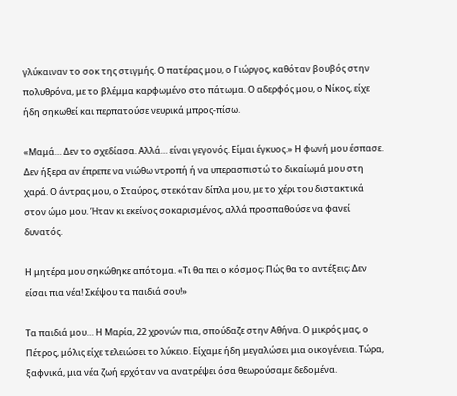γλύκαιναν το σοκ της στιγμής. Ο πατέρας μου, ο Γιώργος, καθόταν βουβός στην πολυθρόνα, με το βλέμμα καρφωμένο στο πάτωμα. Ο αδερφός μου, ο Νίκος, είχε ήδη σηκωθεί και περπατούσε νευρικά μπρος-πίσω.

«Μαμά… Δεν το σχεδίασα. Αλλά… είναι γεγονός. Είμαι έγκυος.» Η φωνή μου έσπασε. Δεν ήξερα αν έπρεπε να νιώθω ντροπή ή να υπερασπιστώ το δικαίωμά μου στη χαρά. Ο άντρας μου, ο Σταύρος, στεκόταν δίπλα μου, με το χέρι του διστακτικά στον ώμο μου. Ήταν κι εκείνος σοκαρισμένος, αλλά προσπαθούσε να φανεί δυνατός.

Η μητέρα μου σηκώθηκε απότομα. «Τι θα πει ο κόσμος; Πώς θα το αντέξεις; Δεν είσαι πια νέα! Σκέψου τα παιδιά σου!»

Τα παιδιά μου… Η Μαρία, 22 χρονών πια, σπούδαζε στην Αθήνα. Ο μικρός μας, ο Πέτρος, μόλις είχε τελειώσει το λύκειο. Είχαμε ήδη μεγαλώσει μια οικογένεια. Τώρα, ξαφνικά, μια νέα ζωή ερχόταν να ανατρέψει όσα θεωρούσαμε δεδομένα.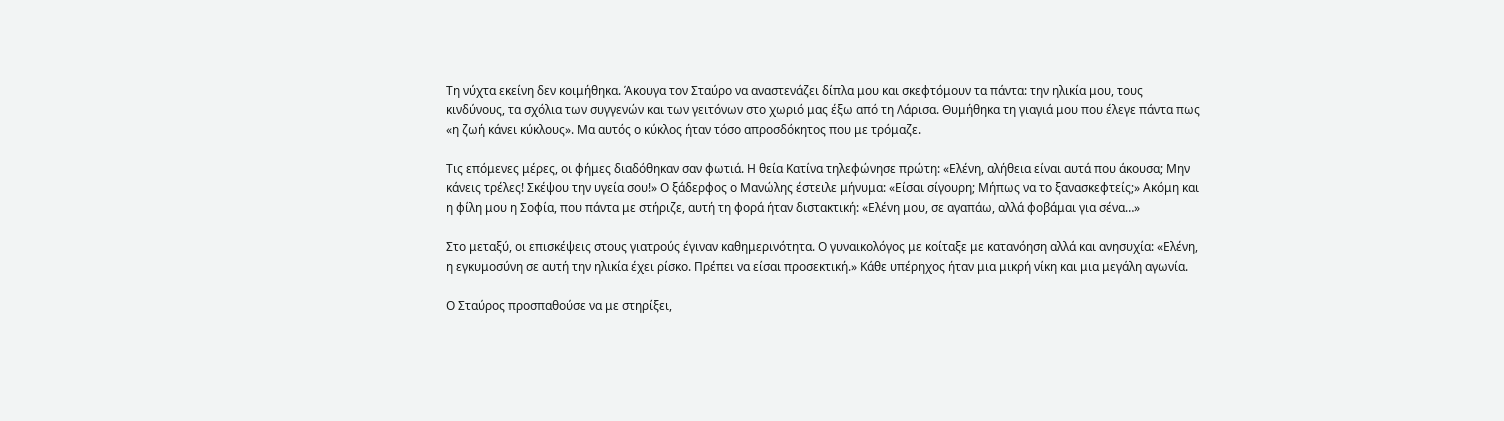Τη νύχτα εκείνη δεν κοιμήθηκα. Άκουγα τον Σταύρο να αναστενάζει δίπλα μου και σκεφτόμουν τα πάντα: την ηλικία μου, τους κινδύνους, τα σχόλια των συγγενών και των γειτόνων στο χωριό μας έξω από τη Λάρισα. Θυμήθηκα τη γιαγιά μου που έλεγε πάντα πως «η ζωή κάνει κύκλους». Μα αυτός ο κύκλος ήταν τόσο απροσδόκητος που με τρόμαζε.

Τις επόμενες μέρες, οι φήμες διαδόθηκαν σαν φωτιά. Η θεία Κατίνα τηλεφώνησε πρώτη: «Ελένη, αλήθεια είναι αυτά που άκουσα; Μην κάνεις τρέλες! Σκέψου την υγεία σου!» Ο ξάδερφος ο Μανώλης έστειλε μήνυμα: «Είσαι σίγουρη; Μήπως να το ξανασκεφτείς;» Ακόμη και η φίλη μου η Σοφία, που πάντα με στήριζε, αυτή τη φορά ήταν διστακτική: «Ελένη μου, σε αγαπάω, αλλά φοβάμαι για σένα…»

Στο μεταξύ, οι επισκέψεις στους γιατρούς έγιναν καθημερινότητα. Ο γυναικολόγος με κοίταξε με κατανόηση αλλά και ανησυχία: «Ελένη, η εγκυμοσύνη σε αυτή την ηλικία έχει ρίσκο. Πρέπει να είσαι προσεκτική.» Κάθε υπέρηχος ήταν μια μικρή νίκη και μια μεγάλη αγωνία.

Ο Σταύρος προσπαθούσε να με στηρίξει,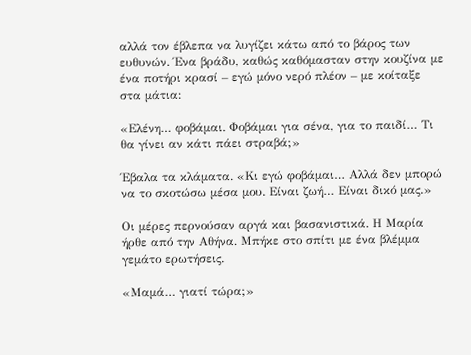αλλά τον έβλεπα να λυγίζει κάτω από το βάρος των ευθυνών. Ένα βράδυ, καθώς καθόμασταν στην κουζίνα με ένα ποτήρι κρασί – εγώ μόνο νερό πλέον – με κοίταξε στα μάτια:

«Ελένη… φοβάμαι. Φοβάμαι για σένα, για το παιδί… Τι θα γίνει αν κάτι πάει στραβά;»

Έβαλα τα κλάματα. «Κι εγώ φοβάμαι… Αλλά δεν μπορώ να το σκοτώσω μέσα μου. Είναι ζωή… Είναι δικό μας.»

Οι μέρες περνούσαν αργά και βασανιστικά. Η Μαρία ήρθε από την Αθήνα. Μπήκε στο σπίτι με ένα βλέμμα γεμάτο ερωτήσεις.

«Μαμά… γιατί τώρα;»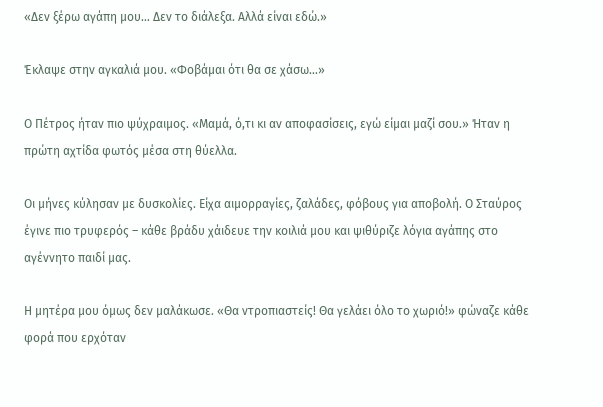«Δεν ξέρω αγάπη μου… Δεν το διάλεξα. Αλλά είναι εδώ.»

Έκλαψε στην αγκαλιά μου. «Φοβάμαι ότι θα σε χάσω…»

Ο Πέτρος ήταν πιο ψύχραιμος. «Μαμά, ό,τι κι αν αποφασίσεις, εγώ είμαι μαζί σου.» Ήταν η πρώτη αχτίδα φωτός μέσα στη θύελλα.

Οι μήνες κύλησαν με δυσκολίες. Είχα αιμορραγίες, ζαλάδες, φόβους για αποβολή. Ο Σταύρος έγινε πιο τρυφερός – κάθε βράδυ χάιδευε την κοιλιά μου και ψιθύριζε λόγια αγάπης στο αγέννητο παιδί μας.

Η μητέρα μου όμως δεν μαλάκωσε. «Θα ντροπιαστείς! Θα γελάει όλο το χωριό!» φώναζε κάθε φορά που ερχόταν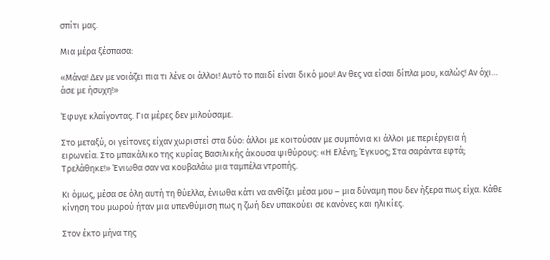σπίτι μας.

Μια μέρα ξέσπασα:

«Μάνα! Δεν με νοιάζει πια τι λένε οι άλλοι! Αυτό το παιδί είναι δικό μου! Αν θες να είσαι δίπλα μου, καλώς! Αν όχι… άσε με ήσυχη!»

Έφυγε κλαίγοντας. Για μέρες δεν μιλούσαμε.

Στο μεταξύ, οι γείτονες είχαν χωριστεί στα δύο: άλλοι με κοιτούσαν με συμπόνια κι άλλοι με περιέργεια ή ειρωνεία. Στο μπακάλικο της κυρίας Βασιλικής άκουσα ψιθύρους: «Η Ελένη; Έγκυος; Στα σαράντα εφτά; Τρελάθηκε!» Ένιωθα σαν να κουβαλάω μια ταμπέλα ντροπής.

Κι όμως, μέσα σε όλη αυτή τη θύελλα, ένιωθα κάτι να ανθίζει μέσα μου – μια δύναμη που δεν ήξερα πως είχα. Κάθε κίνηση του μωρού ήταν μια υπενθύμιση πως η ζωή δεν υπακούει σε κανόνες και ηλικίες.

Στον έκτο μήνα της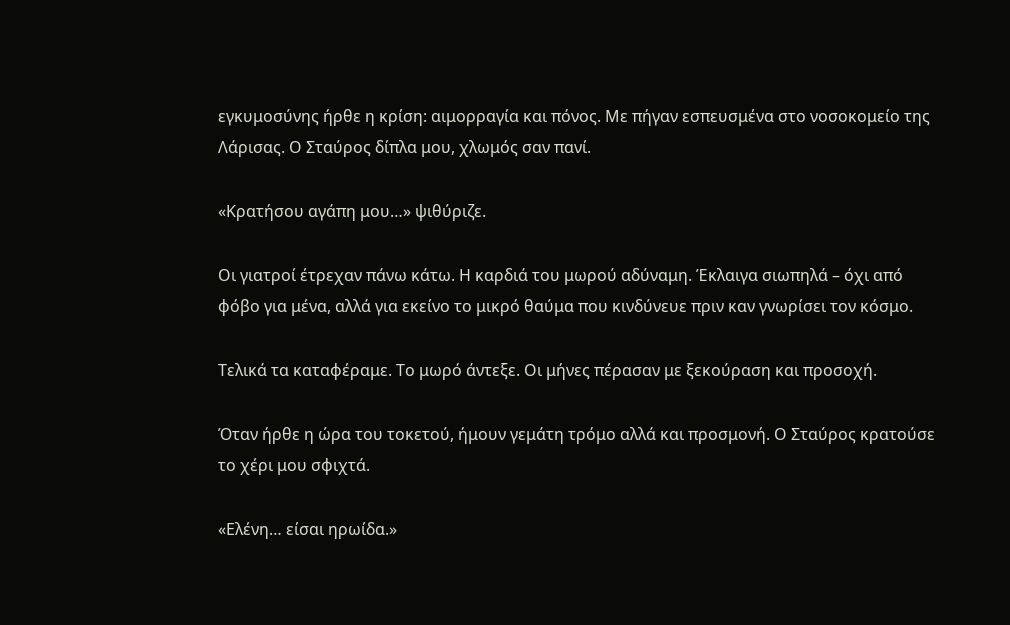εγκυμοσύνης ήρθε η κρίση: αιμορραγία και πόνος. Με πήγαν εσπευσμένα στο νοσοκομείο της Λάρισας. Ο Σταύρος δίπλα μου, χλωμός σαν πανί.

«Κρατήσου αγάπη μου…» ψιθύριζε.

Οι γιατροί έτρεχαν πάνω κάτω. Η καρδιά του μωρού αδύναμη. Έκλαιγα σιωπηλά – όχι από φόβο για μένα, αλλά για εκείνο το μικρό θαύμα που κινδύνευε πριν καν γνωρίσει τον κόσμο.

Τελικά τα καταφέραμε. Το μωρό άντεξε. Οι μήνες πέρασαν με ξεκούραση και προσοχή.

Όταν ήρθε η ώρα του τοκετού, ήμουν γεμάτη τρόμο αλλά και προσμονή. Ο Σταύρος κρατούσε το χέρι μου σφιχτά.

«Ελένη… είσαι ηρωίδα.»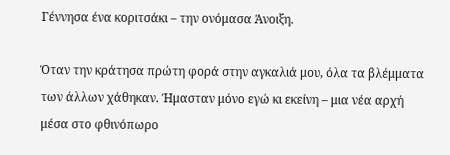Γέννησα ένα κοριτσάκι – την ονόμασα Άνοιξη.

Όταν την κράτησα πρώτη φορά στην αγκαλιά μου, όλα τα βλέμματα των άλλων χάθηκαν. Ήμασταν μόνο εγώ κι εκείνη – μια νέα αρχή μέσα στο φθινόπωρο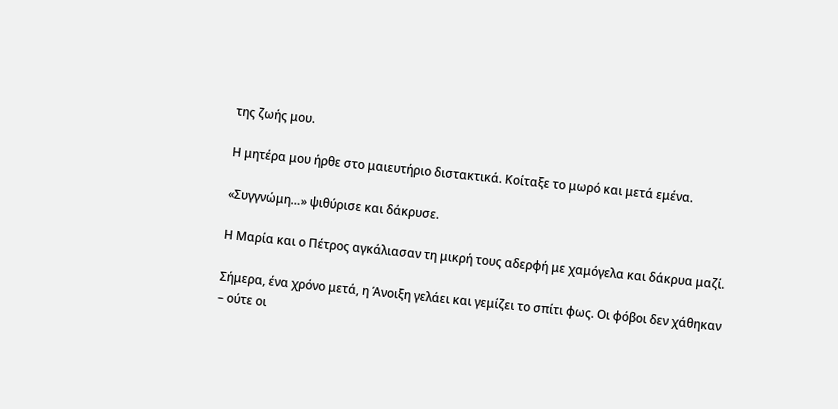της ζωής μου.

Η μητέρα μου ήρθε στο μαιευτήριο διστακτικά. Κοίταξε το μωρό και μετά εμένα.

«Συγγνώμη…» ψιθύρισε και δάκρυσε.

Η Μαρία και ο Πέτρος αγκάλιασαν τη μικρή τους αδερφή με χαμόγελα και δάκρυα μαζί.

Σήμερα, ένα χρόνο μετά, η Άνοιξη γελάει και γεμίζει το σπίτι φως. Οι φόβοι δεν χάθηκαν – ούτε οι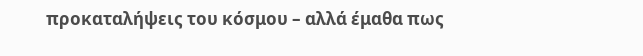προκαταλήψεις του κόσμου – αλλά έμαθα πως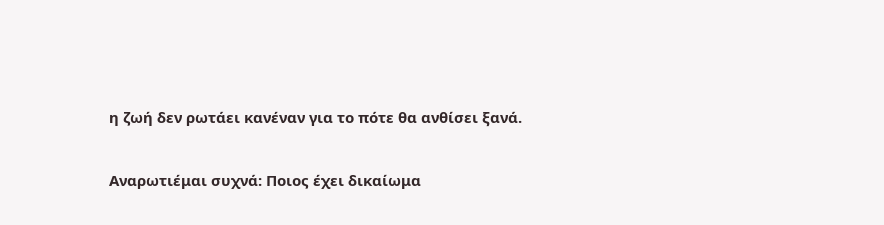η ζωή δεν ρωτάει κανέναν για το πότε θα ανθίσει ξανά.

Αναρωτιέμαι συχνά: Ποιος έχει δικαίωμα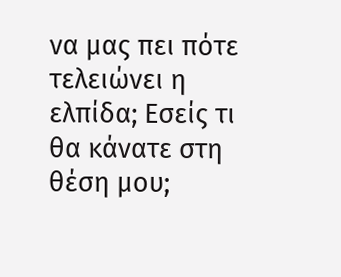να μας πει πότε τελειώνει η ελπίδα; Εσείς τι θα κάνατε στη θέση μου;